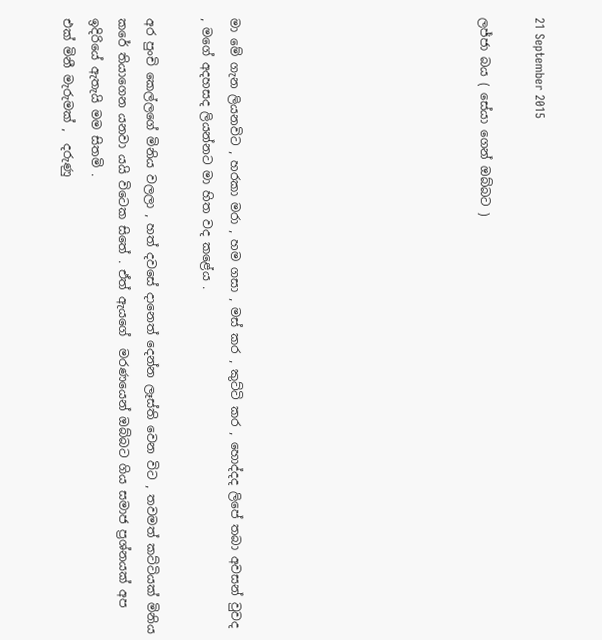21 September 2015

ලජ්ජා බය ( සේයා ගෙන් ඔබ්බට )








මා මේ ගැන ලියනවිට , හරකා මරා , හම ගසා , මස් කර , කුට්ටි කර , හොද්දද ලිපේ තබා අවසන් වුවද , මගේ අදහසද ලියන්නට මා හිත වද කළේය .

අර පුංචි කෙල්ලගේ මිනිය වලලා , හත් දවසේ දානෙත් දෙන්න ලෑස්ති වෙන විට , තවමත් කට්ටියක් මිනිය කරේ තියාගෙන යනවා යයි විටෙක සිතේ . ඒත් ඇයගේ  මරණයෙන් ඔබ්බට ගිය සමාජ ප්‍රශ්නයක් අප ඉදිරියේ ඇතැයි මම සිතමි .
එක් මිනී මැරුමක් ,  දරුණු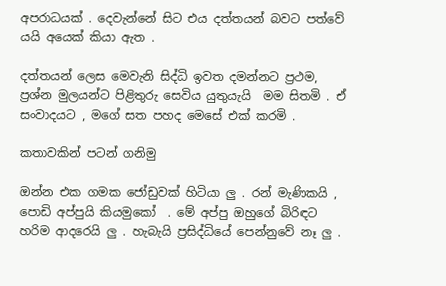අපරාධයක් . දෙවැන්නේ සිට එය දත්තයන් බවට පත්වේ යයි අයෙක් කියා ඇත .

දත්තයන් ලෙස මෙවැනි සිද්ධි ඉවත දමන්නට ප්‍රථම, ප්‍රශ්න මුලයන්ට පිළිතුරු සෙවිය යුතුයැයි  මම සිතමි . ඒ සංවාදයට , මගේ සත පහද මෙසේ එක් කරමි .

කතාවකින් පටන් ගනිමු

ඔන්න එක ගමක ජෝඩුවක් හිටියා ලු . රන් මැණිකයි , පොඩි අප්පුයි කියමුකෝ  . මේ අප්පු ඔහුගේ බිරිඳට හරිම ආදරෙයි ලු . හැබැයි ප්‍රසිද්ධියේ පෙන්නුවේ නෑ ලු .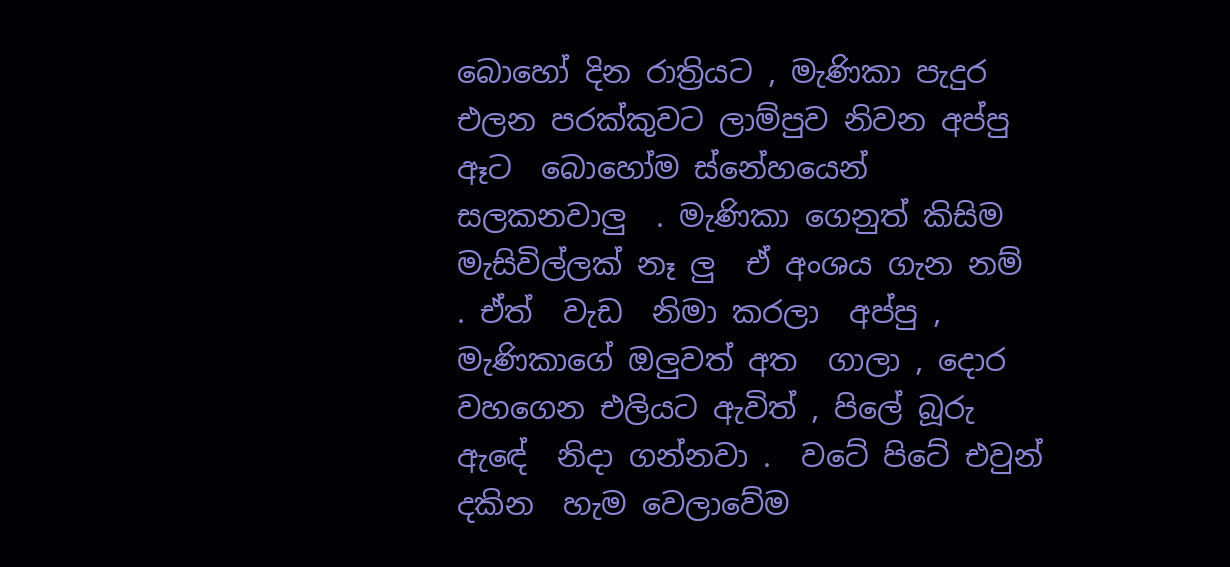බොහෝ දින රාත්‍රියට , මැණිකා පැදුර එලන පරක්කුවට ලාම්පුව නිවන අප්පු ඈට  බොහෝම ස්නේහයෙන් සලකනවාලු  . මැණිකා ගෙනුත් කිසිම මැසිවිල්ලක් නෑ ලු  ඒ අංශය ගැන නම් . ඒත්  වැඩ  නිමා කරලා  අප්පු , මැණිකාගේ ඔලුවත් අත  ගාලා , දොර වහගෙන එලියට ඇවිත් , පිලේ බූරු  ඇඳේ  නිදා ගන්නවා .  වටේ පිටේ එවුන් දකින  හැම වෙලාවේම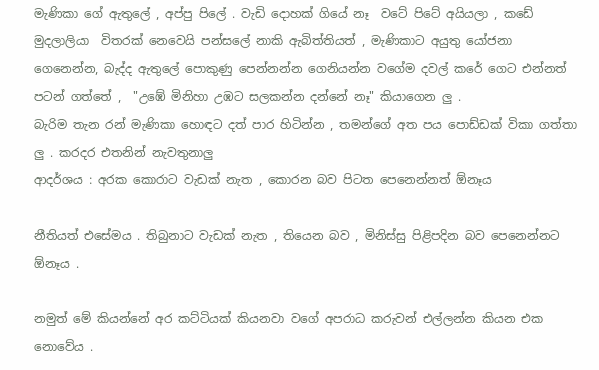මැණිකා ගේ ඇතුලේ , අප්පු පිලේ . වැඩි දොහක් ගියේ නෑ  වටේ පිටේ අයියලා , කඩේ මුදලාලියා  විතරක් නෙවෙයි පන්සලේ නාකි ඇබිත්තියත් , මැණිකාට අයුතු යෝජනා ගෙනෙන්න, බැද්ද ඇතුලේ පොකුණු පෙන්නන්න ගෙනියන්න වගේම දවල් කරේ ගෙට එන්නත් පටන් ගත්තේ ,  "උඹේ මිනිහා උඹට සලකන්න දන්නේ නෑ" කියාගෙන ලු .
බැරිම තැන රන් මැණිකා හොඳට දත් පාර හිටින්න , තමන්ගේ අත පය පොඩ්ඩක් විකා ගත්තා ලු . කරදර එතනින් නැවතුනාලු
ආදර්ශය : අරක කොරාට වැඩක් නැත , කොරන බව පිටත පෙනෙන්නත් ඕනෑය

නීතියත් එසේමය . තිබුනාට වැඩක් නැත , තියෙන බව , මිනිස්සු පිළිපදින බව පෙනෙන්නට ඕනෑය .

නමුත් මේ කියන්නේ අර කට්ටියක් කියනවා වගේ අපරාධ කරුවන් එල්ලන්න කියන එක නොවේය .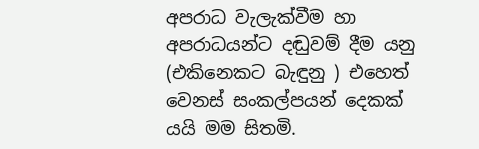අපරාධ වැලැක්වීම හා අපරාධයන්ට දඬුවම් දීම යනු (එකිනෙකට බැඳුනු ) එහෙත් වෙනස් සංකල්පයන් දෙකක් යයි මම සිතමි.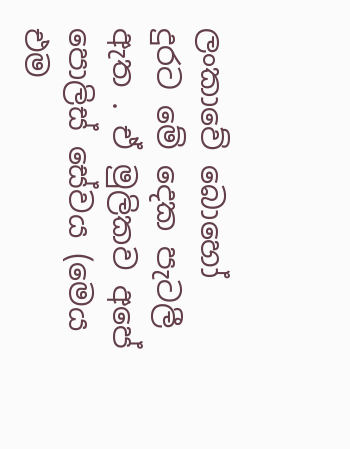ලංකාවේ බොහෝ දුරට මේ දෙක පැටලී ඇත . ඒ මුලිකව අපේ පොලිස් සේවය (මෙය එම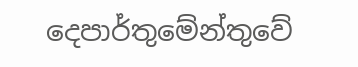දෙපාර්තුමේන්තුවේ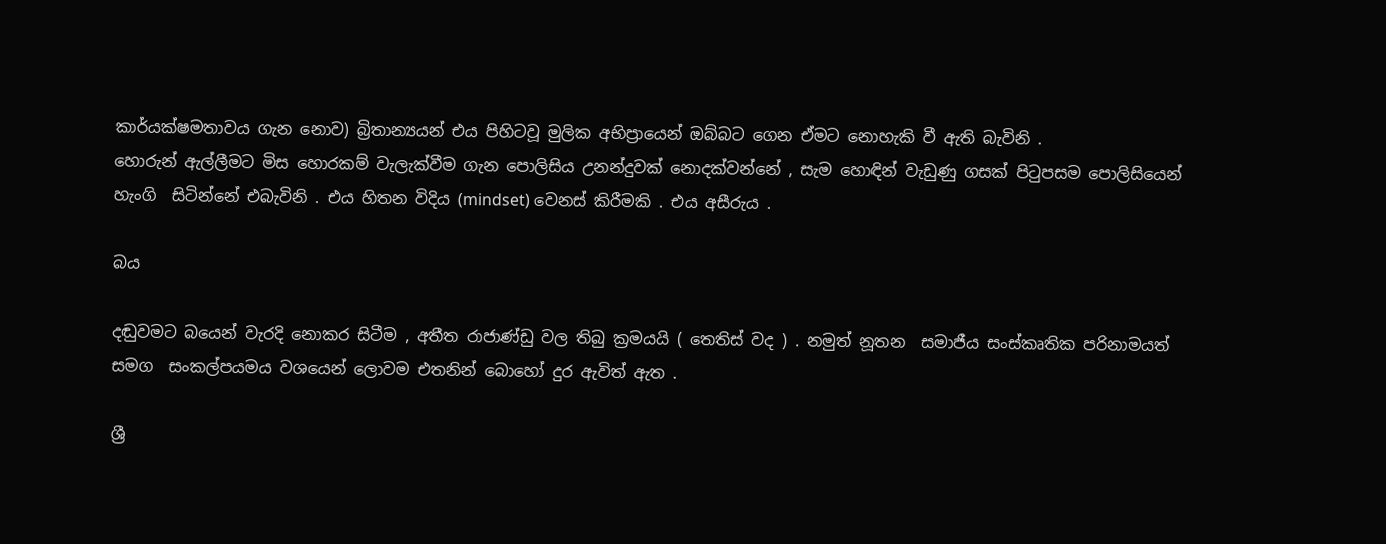කාර්යක්ෂමතාවය ගැන නොව) බ්‍රිතාන්‍යයන් එය පිහිටවූ මුලික අභිප්‍රායෙන් ඔබ්බට ගෙන ඒමට නොහැකි වී ඇති බැවිනි .
හොරුන් ඇල්ලීමට මිස හොරකම් වැලැක්වීම ගැන පොලිසිය උනන්දුවක් නොදක්වන්නේ , සැම හොඳින් වැඩුණු ගසක් පිටුපසම පොලිසියෙන් හැංගි  සිටින්නේ එබැවිනි . එය හිතන විදිය (mindset) වෙනස් කිරීමකි . එය අසීරුය .

බය

දඬුවමට බයෙන් වැරදි නොකර සිටීම , අතීත රාජාණ්ඩු වල තිබු ක්‍රමයයි ( තෙතිස් වද ) . නමුත් නූතන  සමාජීය සංස්කෘතික පරිනාමයත් සමග  සංකල්පයමය වශයෙන් ලොවම එතනින් බොහෝ දුර ඇවිත් ඇත .

ශ්‍රී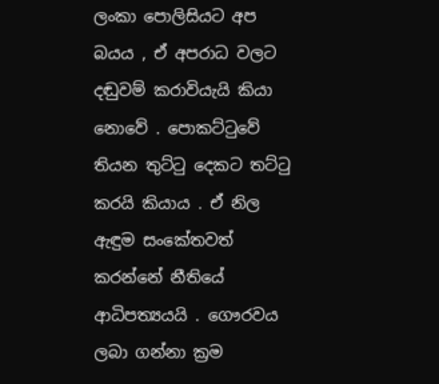ලංකා පොලිසියට අප බයය , ඒ අපරාධ වලට දඬුවම් කරාවියැයි කියා නොවේ . පොකට්ටුවේ තියන තුට්ටු දෙකට තට්ටු කරයි කියාය . ඒ නිල ඇඳුම සංකේතවත් කරන්නේ නීතියේ ආධිපත්‍යයයි . ගෞරවය ලබා ගන්නා ක්‍රම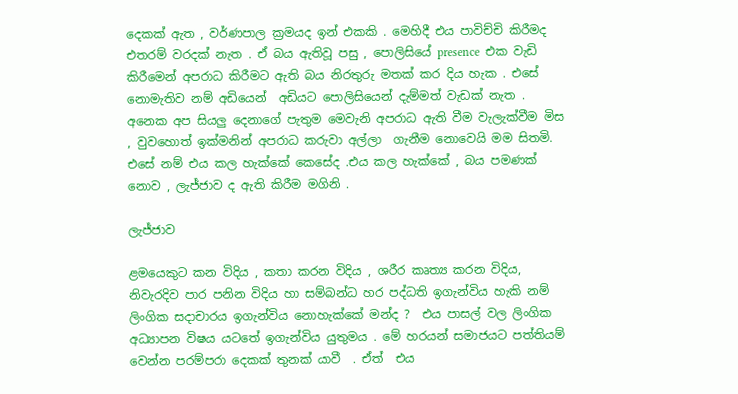දෙකක් ඇත , වර්ණපාල ක්‍රමයද ඉන් එකකි . මෙහිදී එය පාවිච්චි කිරීමද එතරම් වරදක් නැත . ඒ බය ඇතිවූ පසු , පොලිසියේ presence  එක වැඩි කිරීමෙන් අපරාධ කිරීමට ඇති බය නිරතුරු මතක් කර දිය හැක . එසේ නොමැතිව නම් අඩියෙන්  අඩියට පොලිසියෙන් දැම්මත් වැඩක් නැත .
අනෙක අප සියලු දෙනාගේ පැතුම මෙවැනි අපරාධ ඇති වීම වැලැක්වීම මිස , වුවහොත් ඉක්මනින් අපරාධ කරුවා අල්ලා  ගැනීම නොවෙයි මම සිතමි. එසේ නම් එය කල හැක්කේ කෙසේද .එය කල හැක්කේ , බය පමණක් නොව , ලැජ්ජාව ද ඇති කිරීම මගිනි .

ලැජ්ජාව

ළමයෙකුට කන විදිය , කතා කරන විදිය , ශරීර කෘත්‍ය කරන විදිය, නිවැරදිව පාර පනින විදිය හා සම්බන්ධ හර පද්ධති ඉගැන්විය හැකි නම් ලිංගික සදාචාරය ඉගැන්විය නොහැක්කේ මන්ද ?  එය පාසල් වල ලිංගික අධ්‍යාපන විෂය යටතේ ඉගැන්විය යුතුමය . මේ හරයන් සමාජයට පත්තියම් වෙන්න පරම්පරා දෙකක් තුනක් යාවී  . ඒත්  එය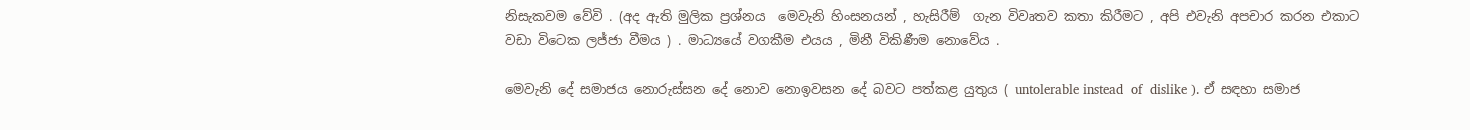නිසැකවම වේවි . (අද ඇති මුලික ප්‍රශ්නය  මෙවැනි හිංසනයන් , හැසිරීම්  ගැන විවෘතව කතා කිරීමට , අපි එවැනි අපචාර කරන එකාට වඩා විටෙක ලජ්ජා වීමය ) . මාධ්‍යයේ වගකීම එයය , මිනී විකිණීම නොවේය .

මෙවැනි දේ සමාජය නොරුස්සන දේ නොව නොඉවසන දේ බවට පත්කළ යුතුය ( untolerable instead  of  dislike ). ඒ සඳහා සමාජ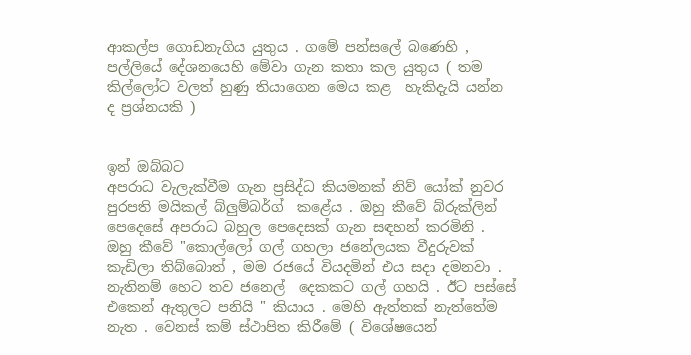ආකල්ප ගොඩනැගිය යුතුය . ගමේ පන්සලේ බණෙහි , පල්ලියේ දේශනයෙහි මේවා ගැන කතා කල යුතුය ( තම කිල්ලෝට වලත් හුණු තියාගෙන මෙය කළ  හැකිදැයි යන්න ද ප්‍රශ්නයකි )


ඉන් ඔබ්බට
අපරාධ වැලැක්වීම ගැන ප්‍රසිද්ධ කියමනක් නිව් යෝක් නුවර පුරපති මයිකල් බ්ලුම්බර්ග්  කළේය . ඔහු කීවේ බ්රුක්ලින් පෙදෙසේ අපරාධ බහුල පෙදෙසක් ගැන සඳහන් කරමිනි . ඔහු කීවේ "කොල්ලෝ ගල් ගහලා ජනේලයක වීදුරුවක් කැඩිලා තිබ්බොත් , මම රජයේ වියදමින් එය සදා දමනවා . නැතිනම් හෙට තව ජනෙල්  දෙකකට ගල් ගහයි . ඊට පස්සේ එකෙන් ඇතුලට පනියි " කියාය . මෙහි ඇත්තක් නැත්තේම නැත . වෙනස් කම් ස්ථාපිත කිරීමේ ( විශේෂයෙන්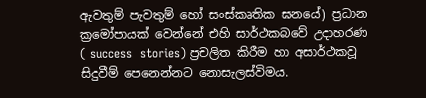ඇවතුම් පැවතුම් හෝ සංස්කෘතික ඝනයේ) ප්‍රධාන ක්‍රමෝපායක් වෙන්නේ එහි සාර්ථකබවේ උදාහරණ ( success  stories) ප්‍රචලිත කිරීම හා අසාර්ථකවූ සිදුවීම් පෙනෙන්නට නොසැලස්විමය.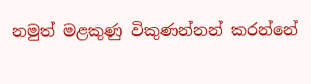නමුත් මළකුණු විකුණන්නන් කරන්නේ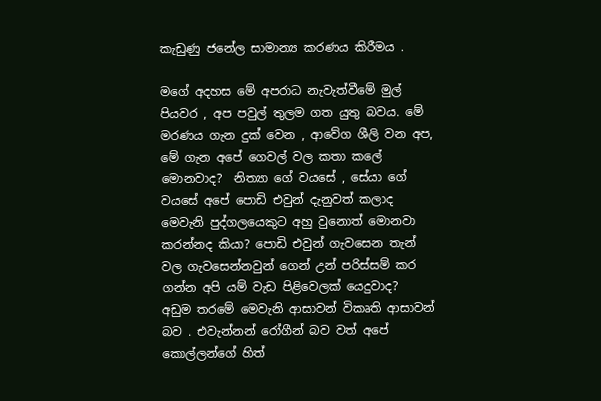කැඩුණු ජනේල සාමාන්‍ය කරණය කිරීමය .

මගේ අදහස මේ අපරාධ නැවැත්වීමේ මුල් පියවර , අප පවුල් තුලම ගත යුතු බවය. මේ මරණය ගැන දුක් වෙන , ආවේග ශීලි වන අප, මේ ගැන අපේ ගෙවල් වල කතා කලේ මොනවාද?  නිත්‍යා ගේ වයසේ , සේයා ගේ වයසේ අපේ පොඩි එවුන් දැනුවත් කලාද මෙවැනි පුද්ගලයෙකුට අහු වුනොත් මොනවා කරන්නද කියා? පොඩි එවුන් ගැවසෙන තැන්  වල ගැවසෙන්නවුන් ගෙන් උන් පරිස්සම් කර ගන්න අපි යම් වැඩ පිළිවෙලක් යෙදුවාද?  අඩුම තරමේ මෙවැනි ආසාවන් විකෘති ආසාවන් බව . එවැන්නන් රෝගීන් බව වත් අපේ කොල්ලන්ගේ හිත්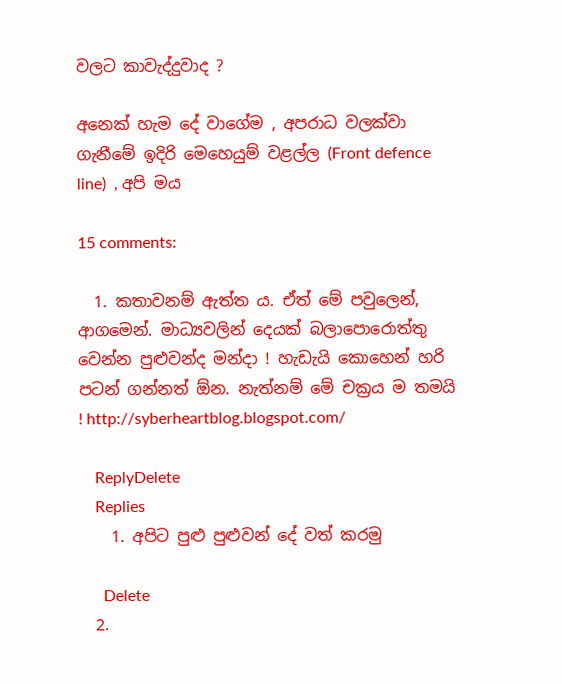වලට කාවැද්දුවාද ?

අනෙක් හැම දේ වාගේම , අපරාධ වලක්වා ගැනීමේ ඉදිරි මෙහෙයුම් වළල්ල (Front defence line)  , අපි මය

15 comments:

  1. කතාවනම් ඇත්ත ය. ඒත් මේ පවුලෙන්, ආගමෙන්. මාධ්‍යවලින් දෙයක් බලාපොරොත්තු වෙන්න පුළුවන්ද මන්දා ! හැඩැයි කොහෙන් හරි පටන් ගන්නත් ඕන. නැත්නම් මේ චක්‍රය ම තමයි ! http://syberheartblog.blogspot.com/

    ReplyDelete
    Replies
    1. අපිට පුළු පුළුවන් දේ වත් කරමු

      Delete
  2.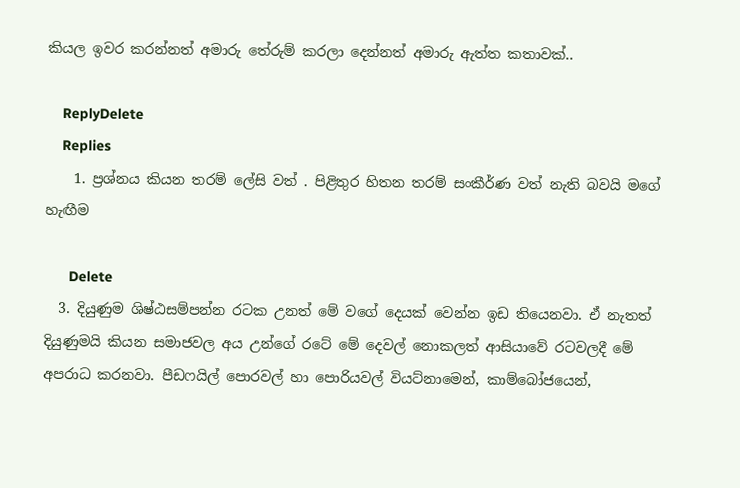කියල ඉවර කරන්නත් අමාරු තේරුම් කරලා දෙන්නත් අමාරු ඇත්ත කතාවක්..

    ReplyDelete
    Replies
    1. ප්‍රශ්නය කියන තරම් ලේසි වත් . පිළිතුර හිතන තරම් සංකීර්ණ වත් නැති බවයි මගේ හැඟීම

      Delete
  3. දියුණුම ශිෂ්ඨසම්පන්න රටක උනත් මේ වගේ දෙයක් වෙන්න ඉඩ තියෙනවා. ඒ නැතත් දියුණුමයි කියන සමාජවල අය උන්ගේ රටේ මේ දෙවල් නොකලත් ආසියාවේ රටවලදී මේ අපරාධ කරනවා. පීඩෆයිල් පොරවල් හා පොරියවල් වියට්නාමෙන්, කාම්බෝජයෙන්,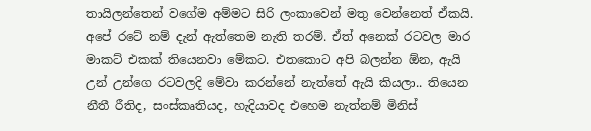තායිලන්තෙන් වගේම අම්මට සිරි ලංකාවෙන් මතු වෙන්නෙත් ඒකයි. අපේ රටේ නම් දැන් ඇත්තෙම නැති තරම්. ඒත් අනෙක් රටවල මාර මාකට් එකක් තියෙනවා මේකට. එතකොට අපි බලන්න ඕන, ඇයි උන් උන්ගෙ රටවලදි මේවා කරන්නේ නැත්තේ ඇයි කියලා.. තියෙන නීතී රීතිද, සංස්කෘතියද, හැදියාවද එහෙම නැත්නම් මිනිස්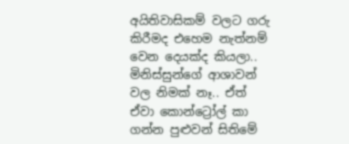අයිතිවාසිකම් වලට ගරු කිරීමද එහෙම නැත්නම් වෙන දෙයක්ද කියලා.. මිනිස්සුන්ගේ ආශාවන් වල නිමක් නෑ.. ඒත් ඒවා කොන්ට්‍රෝල් කා ගන්න පුළුවන් සිතිමේ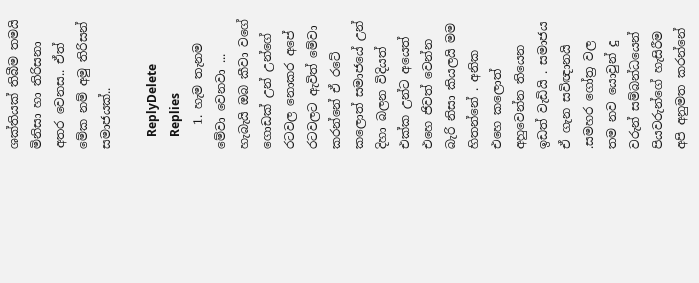ශක්තියක් තිබීම තමයි මිනිසා හා තිරිසනා අතර වෙනස.. ඒත් මේක නම් අමු තිරිසන් සමාජයක්..

    ReplyDelete
    Replies
    1. හැම තැනම මේවා වෙනවා ... හැබැයි ඔබ කීවා වගේ ගොඩක් උන් උන්ගේ රටවල නොකර අපේ රටවලට ඇවිත් මේවා කරන්නේ ඒ රටේ කලොත් සමාජයේ උන් දිහා බලන විදියත් එක්ක උන්ට අයෙත් එහෙ ජිවත් වෙන්න බැරි නිසා කියලයි මම හිතන්නේ . අනික එහෙ කලොත් අහුවෙන්න තියෙන ඉඩත් වැඩියි . සමාජය ඒ ගැන සවිඥානයි .සමහර ගෝත්‍ර වල තම නව යොවුන් දු වරුන් සම්බන්ධයෙන් පියවරුන්ගේ හැසිරීම අපි අනුමත කරන්නේ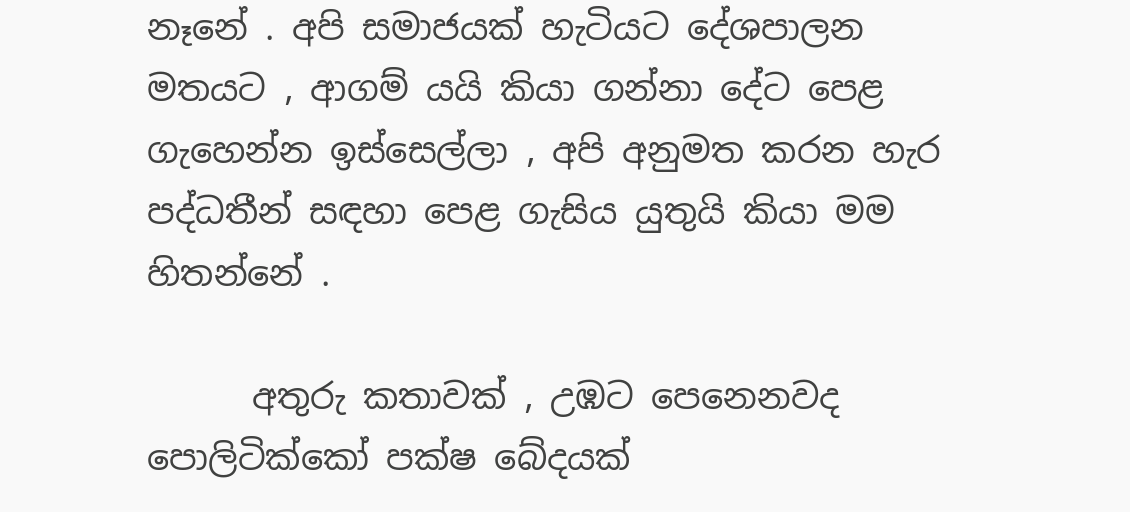නෑනේ . අපි සමාජයක් හැටියට දේශපාලන මතයට , ආගම් යයි කියා ගන්නා දේට පෙළ ගැහෙන්න ඉස්සෙල්ලා , අපි අනුමත කරන හැර පද්ධතීන් සඳහා පෙළ ගැසිය යුතුයි කියා මම හිතන්නේ .

      අතුරු කතාවක් , උඹට පෙනෙනවද පොලිටික්කෝ පක්ෂ බේදයක්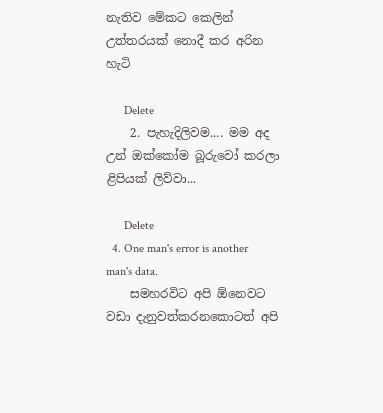නැතිව මේකට කෙලින් උත්තරයක් නොදී කර අරින හැටි

      Delete
    2. පැහැදිලිවම.... මම අද උන් ඔක්කෝම බූරුවෝ කරලා ළිපියක් ලිව්වා...

      Delete
  4. One man's error is another man's data.
    සමහරවිට අපි ඕනෙවට වඩා දැනුවත්කරනකොටත් අපි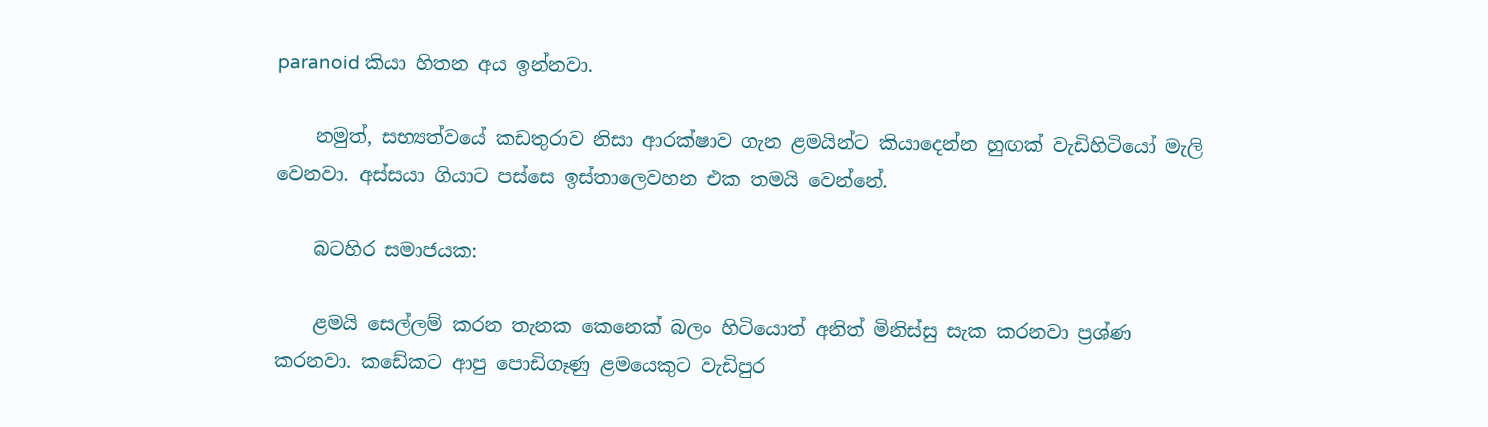paranoid කියා හිතන අය ඉන්නවා.

    නමුත්, සභ්‍යත්වයේ කඩතුරාව නිසා ආරක්ෂාව ගැන ළමයින්ට කියාදෙන්න හුඟක් වැඩිහිටියෝ මැලි වෙනවා. අස්සයා ගියාට පස්සෙ ඉස්තාලෙවහන එක තමයි වෙන්නේ.

    බටහිර සමාජයක:

    ළමයි සෙල්ලම් කරන තැනක කෙනෙක් බලං හිටියොත් අනිත් මිනිස්සු සැක කරනවා ප්‍රශ්ණ කරනවා. කඩේකට ආපු පොඩිගෑණු ළමයෙකුට වැඩිපුර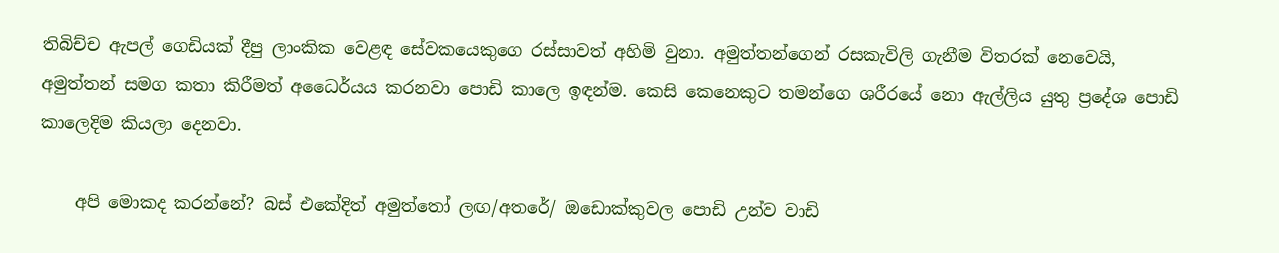තිබිච්ච ඇපල් ගෙඩියක් දීපු ලාංකික වෙළඳ සේවකයෙකුගෙ රස්සාවත් අහිමි වුනා. අමුත්තන්ගෙන් රසකැවිලි ගැනීම විතරක් නෙවෙයි, අමුත්තන් සමග කතා කිරීමත් අධෛර්යය කරනවා පොඩි කාලෙ ඉඳන්ම. කෙසි කෙනෙකුට තමන්ගෙ ශරීරයේ නො ඇල්ලිය යුතු ප්‍රදේශ පොඩි කාලෙදිම කියලා දෙනවා.

    අපි මොකද කරන්නේ? බස් එකේදිත් අමුත්තෝ ලඟ/අතරේ/ ඔඩොක්කුවල පොඩි උන්ව වාඩි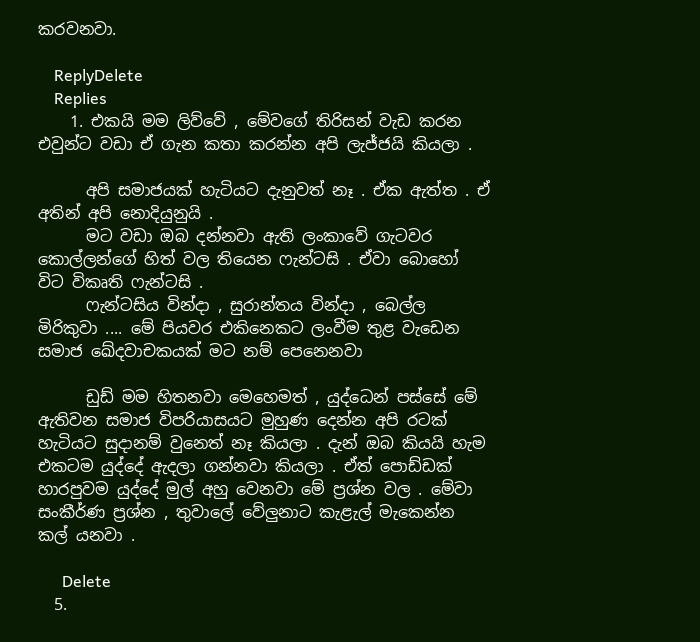කරවනවා.

    ReplyDelete
    Replies
    1. එකයි මම ලිව්වේ , මේවගේ තිරිසන් වැඩ කරන එවුන්ට වඩා ඒ ගැන කතා කරන්න අපි ලැජ්ජයි කියලා .

      අපි සමාජයක් හැටියට දැනුවත් නෑ . ඒක ඇත්ත . ඒ අතින් අපි නොදියුනුයි .
      මට වඩා ඔබ දන්නවා ඇති ලංකාවේ ගැටවර කොල්ලන්ගේ හිත් වල තියෙන ෆැන්ටසි . ඒවා බොහෝ විට විකෘති ෆැන්ටසි .
      ෆැන්ටසිය වින්දා , සුරාන්තය වින්දා , බෙල්ල මිරිකුවා .... මේ පියවර එකිනෙකට ලංවීම තුළ වැඩෙන සමාජ ඛේදවාචකයක් මට නම් පෙනෙනවා

      ඩුඩ් මම හිතනවා මෙහෙමත් , යුද්ධෙන් පස්සේ මේ ඇතිවන සමාජ විපරියාසයට මුහුණ දෙන්න අපි රටක් හැටියට සුදානම් වුනෙත් නෑ කියලා . දැන් ඔබ කියයි හැම එකටම යුද්දේ ඇදලා ගන්නවා කියලා . ඒත් පොඩ්ඩක් හාරපුවම යුද්දේ මුල් අහු වෙනවා මේ ප්‍රශ්න වල . මේවා සංකීර්ණ ප්‍රශ්න , තුවාලේ වේලුනාට කැළැල් මැකෙන්න කල් යනවා .

      Delete
  5.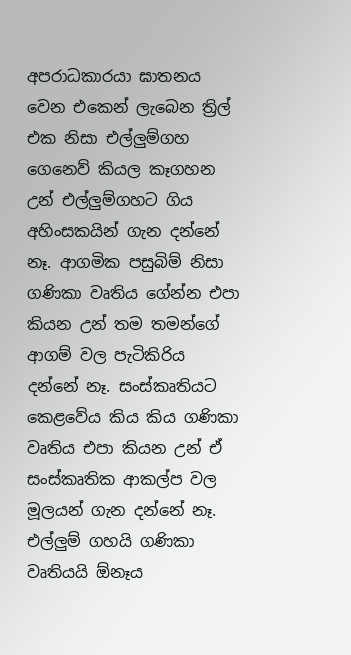අපරාධකාරයා ඝාතනය වෙන එකෙන් ලැබෙන ත්‍රිල් එක නිසා එල්ලුම්ගහ ගෙනෙව් කියල කෑගහන උන් එල්ලුම්ගහට ගිය අහිංසකයින් ගැන දන්නේ නෑ. ආගමික පසුබිම් නිසා ගණිකා වෘතිය ගේන්න එපා කියන උන් තම තමන්ගේ ආගම් වල පැටිකිරිය දන්නේ නෑ. සංස්කෘතියට කෙළවේය කිය කිය ගණිකා වෘතිය එපා කියන උන් ඒ සංස්කෘතික ආකල්ප වල මූලයන් ගැන දන්නේ නෑ. එල්ලුම් ගහයි ගණිකා වෘතියයි ඕනෑය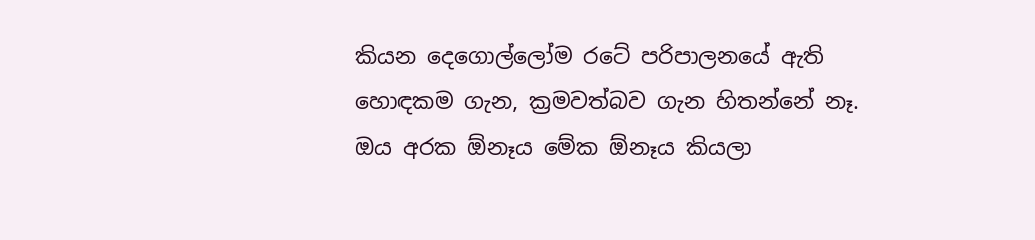කියන දෙගොල්ලෝම රටේ පරිපාලනයේ ඇති හොඳකම ගැන, ක්‍රමවත්බව ගැන හිතන්නේ නෑ. ඔය අරක ඕනෑය මේක ඕනෑය කියලා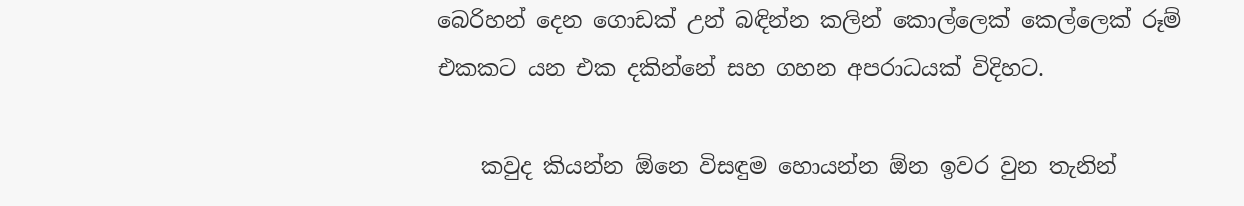බෙරිහන් දෙන ගොඩක් උන් බඳින්න කලින් කොල්ලෙක් කෙල්ලෙක් රූම් එකකට යන එක දකින්නේ සහ ගහන අපරාධයක් විදිහට.

    කවුද කියන්න ඕනෙ විසඳුම හොයන්න ඕන ඉවර වුන තැනින්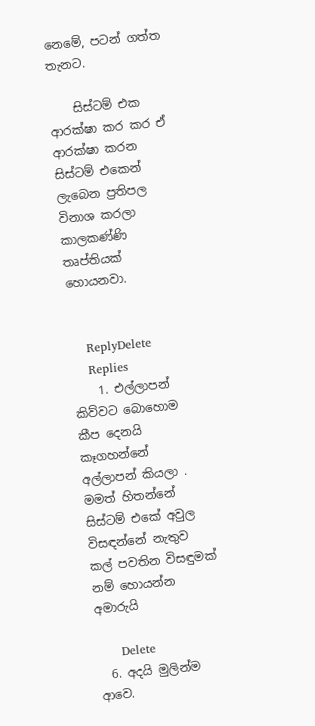නෙමේ, පටන් ගත්ත තැනට.

    සිස්ටම් එක ආරක්ෂා කර කර ඒ ආරක්ෂා කරන සිස්ටම් එකෙන් ලැබෙන ප්‍රතිපල විනාශ කරලා කාලකණ්ණි තෘප්තියක් හොයනවා.


    ReplyDelete
    Replies
    1. එල්ලාපන් කිව්වට බොහොම කීප දෙනයි කෑගහන්නේ අල්ලාපන් කියලා . මමත් හිතන්නේ සිස්ටම් එකේ අවුල විසඳන්නේ නැතුව කල් පවතින විසඳුමක් නම් හොයන්න අමාරුයි

      Delete
  6. අදයි මුලින්ම ආවෙ.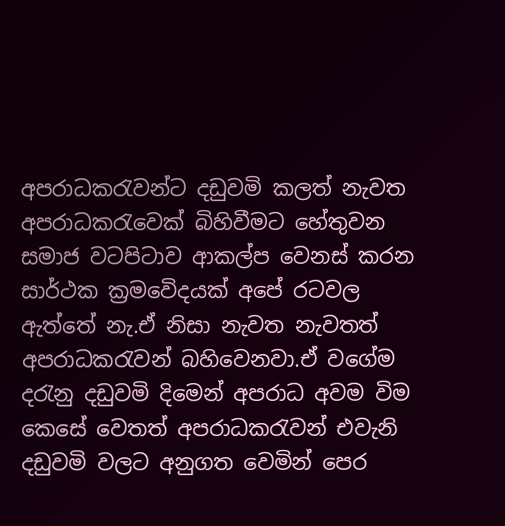අපරාධකරැවන්ට දඩුවමි කලත් නැවත අපරාධකරැවෙක් බිහිවීමට හේතුවන සමාජ වටපිටාව ආකල්ප වෙනස් කරන සාර්ථක ක්‍රමවෙිදයක් අපේ රටවල ඇත්තේ නැ.ඒ නිසා නැවත නැවතත් අපරාධකරැවන් බහිවෙනවා.ඒ වගේම දරැනු දඩුවමි දිමෙන් අපරාධ අවම විම කෙසේ වෙතත් අපරාධකරැවන් එවැනි දඩුවමි වලට අනුගත වෙමින් පෙර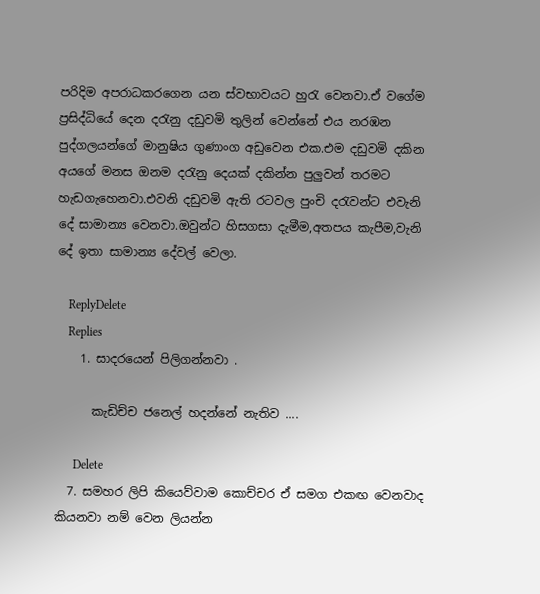පරිදිම අපරාධකරගෙන යන ස්වභාවයට හුරැ වෙනවා.ඒ වගේම ප්‍රසිද්ධියේ දෙන දරැනු දඩුවමි තුලින් වෙන්නේ එය නරඹන පුද්ගලයන්ගේ මානුෂිය ගුණාංග අඩුවෙන එක.එම දඩුවමි දකින අයගේ මනස ඔනම දරැනු දෙයක් දකින්න පුලුවන් තරමට හැඩගැහෙනවා.එවනි දඩුවමි ඇති රටවල පුංචි දරැවන්ට එවැනි දේ සාමාන්‍ය වෙනවා.ඔවුන්ට හිසගසා දැමීම,අතපය කැපීම,වැනි දේ ඉතා සාමාන්‍ය දේවල් වෙලා.

    ReplyDelete
    Replies
    1. සාදරයෙන් පිලිගන්නවා .

      කැඩිච්ච ජනෙල් හදන්නේ නැතිව ....

      Delete
  7. සමහර ලිපි කියෙව්වාම කොච්චර ඒ සමග එකඟ වෙනවාද කියනවා නම් වෙන ලියන්න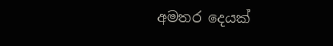අමතර දෙයක්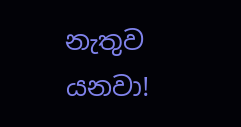නැතුව යනවා!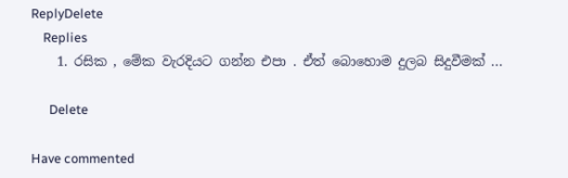ReplyDelete
    Replies
    1. රසික , මේක වැරදියට ගන්න එපා . ඒත් බොහොම දුලබ සිදුවීමක් ...

      Delete

Have commented